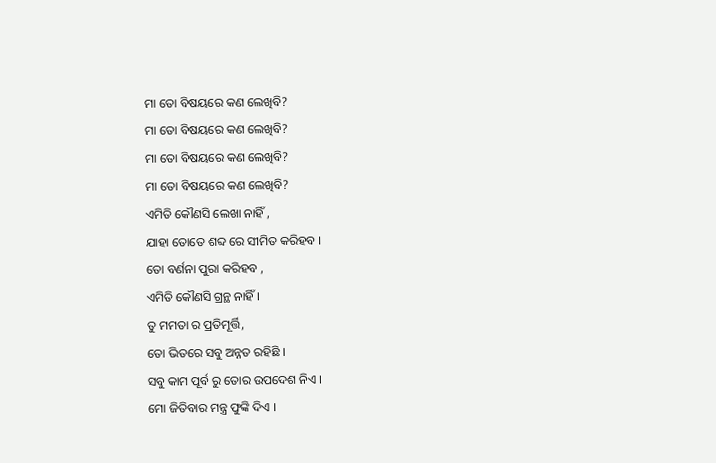ମା ତୋ ବିଷୟରେ କଣ ଲେଖିବି?
ମା ତୋ ବିଷୟରେ କଣ ଲେଖିବି?
ମା ତୋ ବିଷୟରେ କଣ ଲେଖିବି?
ମା ତୋ ବିଷୟରେ କଣ ଲେଖିବି?
ଏମିତି କୌଣସି ଲେଖା ନାହିଁ ,
ଯାହା ତୋତେ ଶବ୍ଦ ରେ ସୀମିତ କରିହବ ।
ତୋ ବର୍ଣନା ପୁରା କରିହବ ,
ଏମିତି କୌଣସି ଗ୍ରନ୍ଥ ନାହିଁ ।
ତୁ ମମତା ର ପ୍ରତିମୂର୍ତ୍ତି,
ତୋ ଭିତରେ ସବୁ ଅନ୍ନତ ରହିଛି ।
ସବୁ କାମ ପୂର୍ବ ରୁ ତୋର ଉପଦେଶ ନିଏ ।
ମୋ ଜିତିବାର ମନ୍ତ୍ର ଫୁଙ୍କି ଦିଏ ।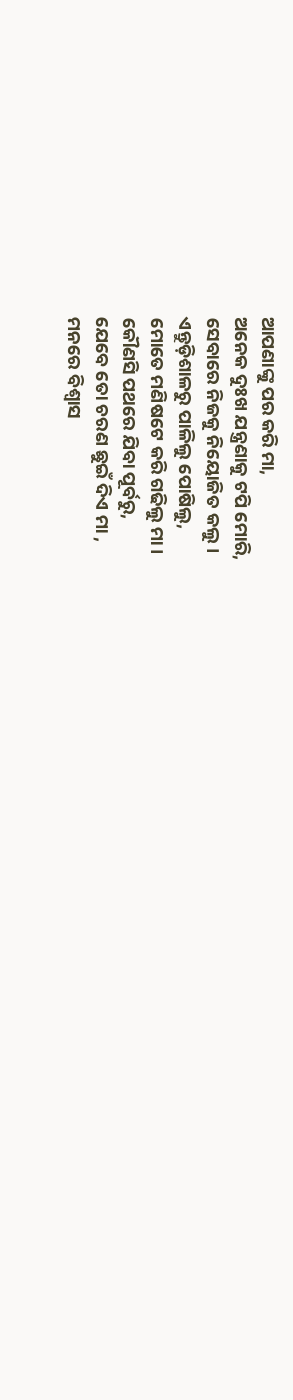ଆପଣାଙ୍କୁ ପର କରି ମା,
ଅନେକ ଦୁଃଖ ଯନ୍ତ୍ରଣାକୁ ଟପି ମୋରି,
ସେବାରେ ନିଜକୁ ନିୟୋଜିତ କଲୁ।
ଏନ୍ତୁଡ଼ିଶାଳରୁ ପାଳିଲୁ ପୋଷିଲୁ,
ମୋତେ ମଣିଷଟେ କରି ଗଢିଲୁ ମା।
କୌଣସି ପଥରେ ଯିବା ପୂର୍ବରୁ,
ଯେବେ ତୋ ଚରଣ ଛୁଇଁ ଦିଏ ମା ,
ମନରେ ବିଶ୍ୱାସ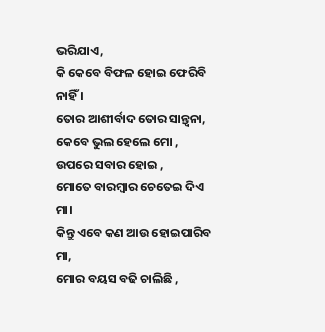ଭରିଯାଏ,
କି କେବେ ବିଫଳ ହୋଇ ଫେରିବି ନାହିଁ ।
ତୋର ଆଶୀର୍ବାଦ ତୋର ସାନ୍ତ୍ୱନା,
କେବେ ଭୁଲ ହେଲେ ମୋ ,
ଉପରେ ସବାର ହୋଇ ,
ମୋତେ ବାରମ୍ବାର ଚେତେଇ ଦିଏ ମା।
କିନ୍ତୁ ଏବେ କଣ ଆଉ ହୋଇପାରିବ ମା,
ମୋର ବୟସ ବଢି ଚାଲିଛି ,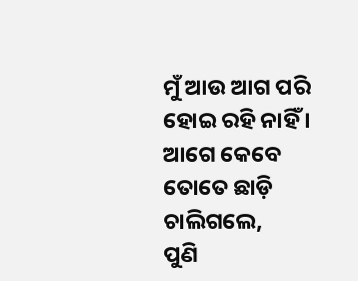ମୁଁ ଆଉ ଆଗ ପରି ହୋଇ ରହି ନାହିଁ ।
ଆଗେ କେବେ ତୋତେ ଛାଡ଼ି ଚାଲିଗଲେ,
ପୁଣି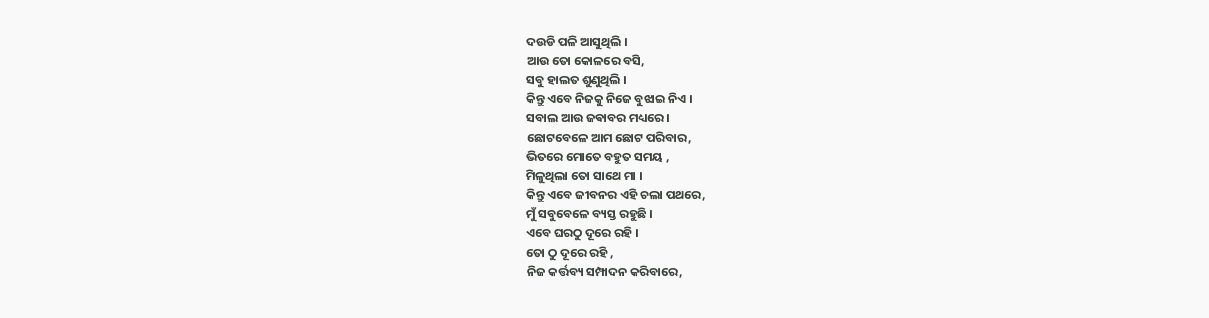ଦଉଡି ପଳି ଆସୁଥିଲି ।
ଆଉ ତୋ କୋଳରେ ବସି,
ସବୁ ହାଲତ ଶୁଣୁଥିଲି ।
କିନ୍ତୁ ଏବେ ନିଜକୁ ନିଜେ ବୁଝାଇ ନିଏ ।
ସବାଲ ଆଉ ଜଵାବର ମଧ୍ୟରେ ।
ଛୋଟବେଳେ ଆମ ଛୋଟ ପରିବାର,
ଭିତରେ ମୋତେ ବହୁତ ସମୟ ,
ମିଳୁଥିଲା ତୋ ସାଥେ ମା ।
କିନ୍ତୁ ଏବେ ଜୀବନର ଏହି ଚଲା ପଥରେ,
ମୁଁ ସବୁବେଳେ ବ୍ୟସ୍ତ ରହୁଛି ।
ଏବେ ଘରଠୁ ଦୂରେ ରହି ।
ତୋ ଠୁ ଦୂରେ ରହି ,
ନିଜ କର୍ତ୍ତବ୍ୟ ସମ୍ପାଦନ କରିବାରେ,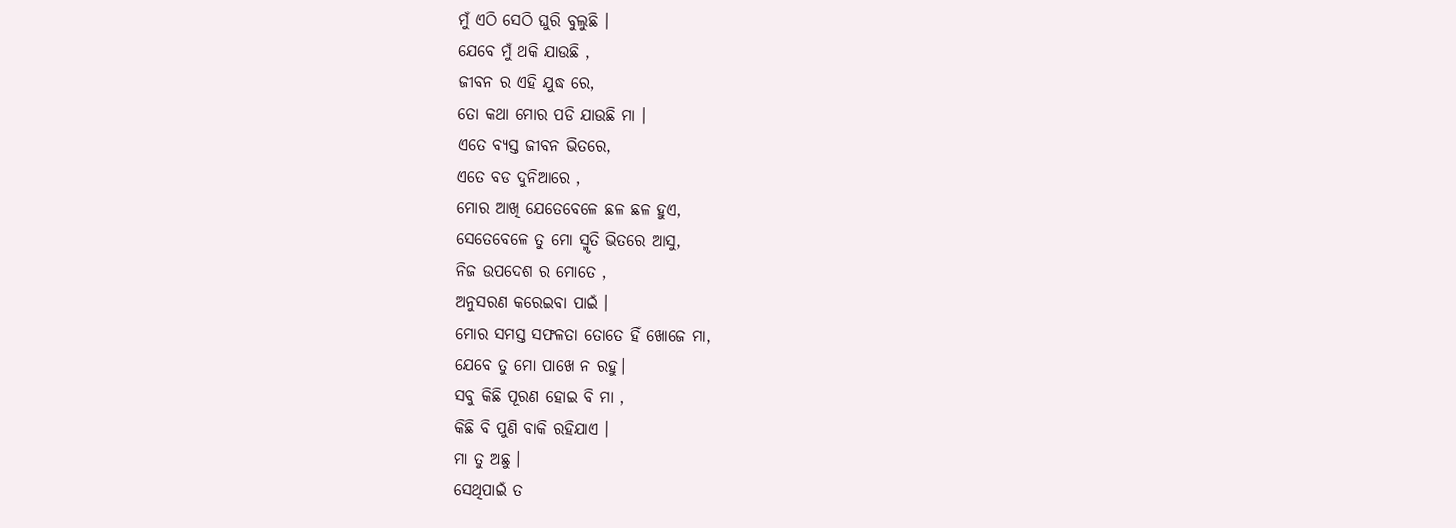ମୁଁ ଏଠି ସେଠି ଘୁରି ବୁଲୁଛି ।
ଯେବେ ମୁଁ ଥକି ଯାଉଛି ,
ଜୀବନ ର ଏହି ଯୁଦ୍ଧ ରେ,
ତୋ କଥା ମୋର ପଡି ଯାଉଛି ମା ।
ଏତେ ବ୍ୟସ୍ତ ଜୀବନ ଭିତରେ,
ଏତେ ବଡ ଦୁନିଆରେ ,
ମୋର ଆଖି ଯେତେବେଳେ ଛଳ ଛଳ ହୁଏ,
ସେତେବେଳେ ତୁ ମୋ ସ୍ମୃତି ଭିତରେ ଆସୁ,
ନିଜ ଉପଦେଶ ର ମୋତେ ,
ଅନୁସରଣ କରେଇବା ପାଇଁ ।
ମୋର ସମସ୍ତ ସଫଳତା ତୋତେ ହିଁ ଖୋଜେ ମା,
ଯେବେ ତୁ ମୋ ପାଖେ ନ ରହୁ।
ସବୁ କିଛି ପୂରଣ ହୋଇ ବି ମା ,
କିଛି ବି ପୁଣି ବାକି ରହିଯାଏ ।
ମା ତୁ ଅଛୁ ।
ସେଥିପାଇଁ ତ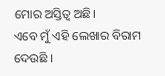ମୋର ଅସ୍ତିତ୍ୱ ଅଛି।
ଏବେ ମୁଁ ଏହି ଲେଖାର ବିରାମ ଦେଉଛି ।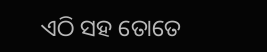ଏଠି ସହ ତୋତେ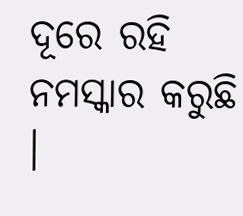ଦୂରେ ରହି ନମସ୍କାର କରୁଛି ।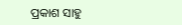ପ୍ରକାଶ ସାହୁ